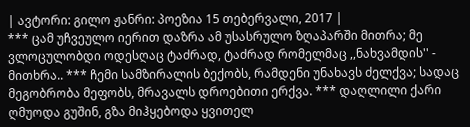| ავტორი: გილო ჟანრი: პოეზია 15 თებერვალი, 2017 |
*** ცამ უჩვეულო იერით დაზრა ამ უსასრულო ზღაპარში მითრა; მე ვლოცულობდი ოდესღაც ტაძრად, ტაძრად რომელმაც ,,ნახვამდის'' - მითხრა.. *** ჩემი სამზირალის ბექობს, რამდენი უნახავს ძელქვა; სადაც მეგობრობა მეფობს, მრავალს დროებითი ერქვა. *** დაღლილი ქარი ღმუოდა გუშინ, გზა მიჰყებოდა ყვითელ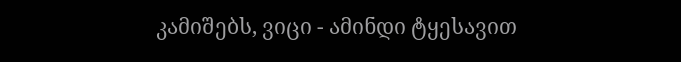კამიშებს, ვიცი - ამინდი ტყესავით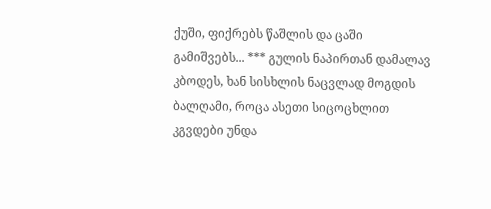ქუში, ფიქრებს წაშლის და ცაში გამიშვებს... *** გულის ნაპირთან დამალავ კბოდეს, ხან სისხლის ნაცვლად მოგდის ბალღამი, როცა ასეთი სიცოცხლით კგვდები უნდა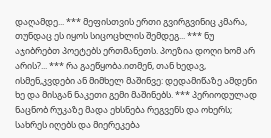დაღამდე... *** მეფისთვის ერთი გვირგვინიც კმარა, თუნდაც ეს იყოს სიცოცხლის შემდეგ... *** ნუ აჯიბრებთ პოეტებს ერთმანეთს. პოეზია დოღი ხომ არ არის?... *** რა გაეწყობა.ითმენ, თან ხედავ, ისმენ,კვდები ან მიმხელ მაშინვე: დედამიწაზე ამდენი ხე და მისგან ნაკეთი გემი მაშინებს. *** პერიოდულად ნაცნობ რუკაზე მადა ეხსნება რეგვენს და ოხერს; სახრეს იღებს და მიერეკება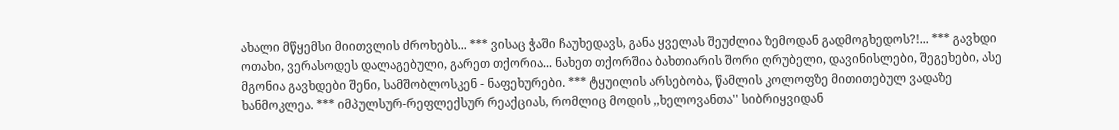ახალი მწყემსი მიითვლის ძროხებს... *** ვისაც ჭაში ჩაუხედავს, განა ყველას შეუძლია ზემოდან გადმოგხედოს?!... *** გავხდი ოთახი, ვერასოდეს დალაგებული, გარეთ თქორია... ნახეთ თქორშია ბახთიარის შორი ღრუბელი, დავინისლები, შეგეხები, ასე მგონია გავხდები შენი, სამშობლოსკენ - ნაფეხურები. *** ტყუილის არსებობა, წამლის კოლოფზე მითითებულ ვადაზე ხანმოკლეა. *** იმპულსურ-რეფლექსურ რეაქციას, რომლიც მოდის ,,ხელოვანთა'' სიბრიყვიდან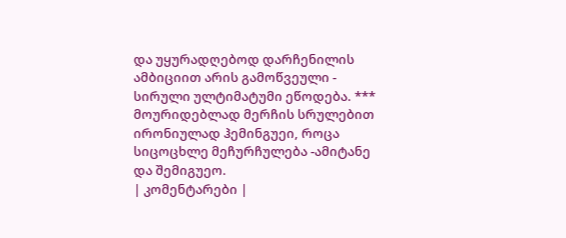და უყურადღებოდ დარჩენილის ამბიციით არის გამოწვეული - სირული ულტიმატუმი ეწოდება. *** მოურიდებლად მერჩის სრულებით ირონიულად ჰემინგუეი, როცა სიცოცხლე მეჩურჩულება -ამიტანე და შემიგუეო.
| კომენტარები |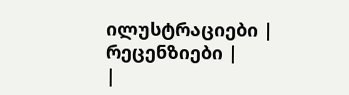ილუსტრაციები |
რეცენზიები |
|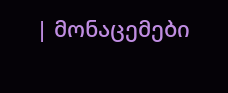| მონაცემები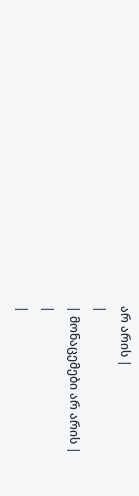არ არის |
|
| მონაცემები არ არის |
|
|